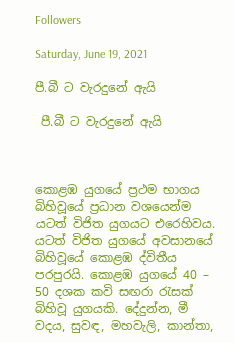Followers

Saturday, June 19, 2021

පී.බී ට වැරදුනේ ඇයි

 පී.බී ට වැරදුනේ ඇයි



කොළඹ යුගයේ ප්‍රථම භාගය බිහිවූයේ ප්‍රධාන වශයෙන්ම යටත් විජිත යුගයට එරෙහිවය. යටත් විජිත යුගයේ අවසානයේ බිහිවූයේ කොළඹ ද්විතීය පරපුරයි. කොළඹ යුගයේ 40 – 50 දශක කවි සඟරා රැසක් බිහිවූ යුගයකි. දේදුන්න, මී වදය, සුවඳ, මහවැලි, කාන්තා,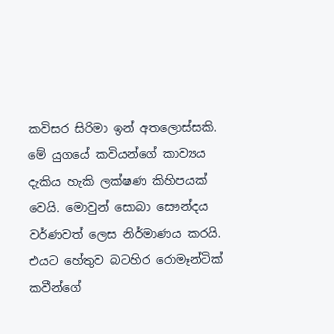කවිසර සිරිමා ඉන් අතලොස්සකි. මේ යුගයේ කවියන්ගේ කාව්‍යය දැකිය හැකි ලක්ෂණ කිහිපයක් වෙයි. මොවුන් සොබා සෞන්දය වර්ණවත් ලෙස නිර්මාණය කරයි. එයට හේතුව බටහිර රොමෑන්ටික් කවීන්ගේ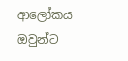ආලෝකය ඔවුන්ට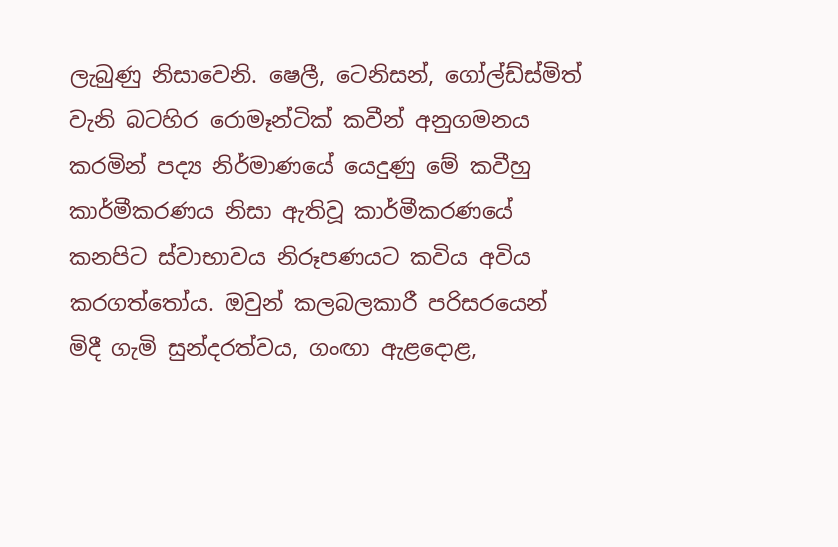ලැබුණු නිසාවෙනි. ෂෙලී, ටෙනිසන්, ගෝල්ඩ්ස්මිත් වැනි බටහිර රොමෑන්ටික් කවීන් අනුගමනය කරමින් පද්‍ය නිර්මාණයේ යෙදුණු මේ කවීහු කාර්මීකරණය නිසා ඇතිවූ කාර්මීකරණයේ කනපිට ස්වාභාවය නිරූපණයට කවිය අවිය කරගත්තෝය. ඔවුන් කලබලකාරී පරිසරයෙන් මිදී ගැමි සුන්දරත්වය, ගංඟා ඇළදොළ,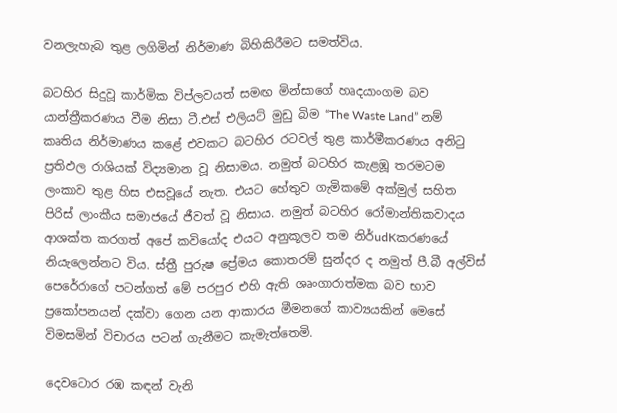වනලැහැබ තුළ ලගිමින් නිර්මාණ බිහිකිරීමට සමත්විය.

බටහිර සිදුවූ කාර්මික විප්ලවයත් සමඟ මින්සාගේ හෘදයාංගම බව යාන්ත්‍රීකරණය වීම නිසා ටී.එස් එලියට් මුඩු බිම “The Waste Land” නම් කෘතිය නිර්මාණය කළේ එවකට බටහිර රටවල් තුළ කාර්මීකරණය අනිටු ප්‍රතිඵල රාශියක් විද්‍යමාන වූ නිසාමය. නමුත් බටහිර කැළඹූ තරමටම ලංකාව තුළ හිස එසවූයේ නැත. එයට හේතුව ගැමිකමේ අක්මුල් සහිත පිරිස් ලාංකීය සමාජයේ ජීවත් වූ නිසාය. නමුත් බටහිර රෝමාන්තිකවාදය ආශක්ත කරගත් අපේ කවියෝද එයට අනුකූලව තම නිර්udKකරණයේ නියැලෙන්නට විය. ස්ත්‍රී පුරුෂ ප්‍රේමය කොතරම් සුන්දර ද නමුත් පී.බී අල්විස් පෙරේරාගේ පටන්ගත් මේ පරපුර එහි ඇති ශෘංගාරාත්මක බව භාව ප්‍රකෝපනයන් දක්වා ගෙන යන ආකාරය මීමනගේ කාව්‍යයකින් මෙසේ විමසමින් විචාරය පටන් ගැනීමට කැමැත්තෙමි.

දෙවටොර රඹ කඳන් වැනි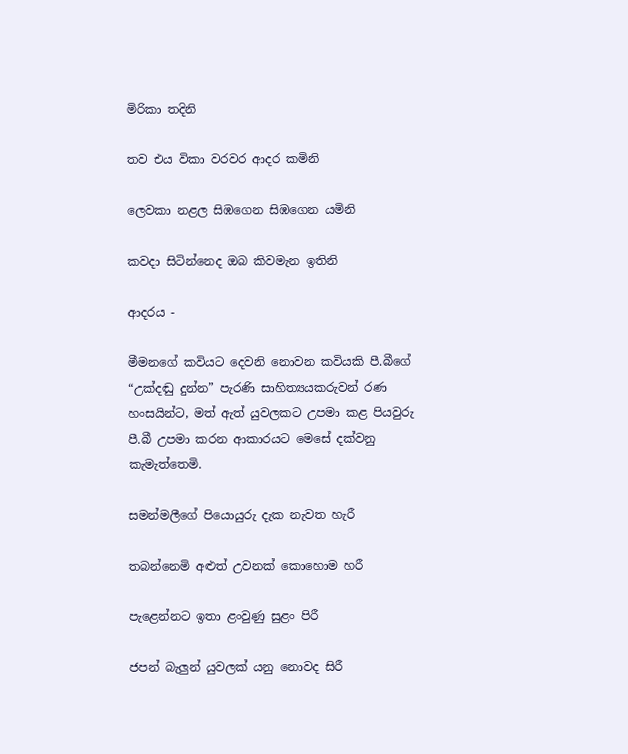මිරිකා තදිනි

තව එය විකා වරවර ආදර කමිනි

ලෙවකා නළල සිඹගෙන සිඹගෙන යමිනි

කවදා සිටින්නෙද ඔබ කිවමැන ඉතිනි

ආදරය -

මීමනගේ කවියට දෙවනි නොවන කවියකි පී.බීගේ “උක්දඬු දුන්න” පැරණි සාහිත්‍යයකරුවන් රණ හංසයින්ට, මත් ඇත් යුවලකට උපමා කළ පියවුරු පී.බී උපමා කරන ආකාරයට මෙසේ දක්වනු කැමැත්තෙමි.

සමන්මලීගේ පියොයුරු දැක නැවත හැරී

තබන්නෙමි අළුත් උවනක් කොහොම හරී

පැළෙන්නට ඉතා ළංවුණු සුළං පිරී

ජපන් බැලුන් යුවලක් යනු නොවද සිරී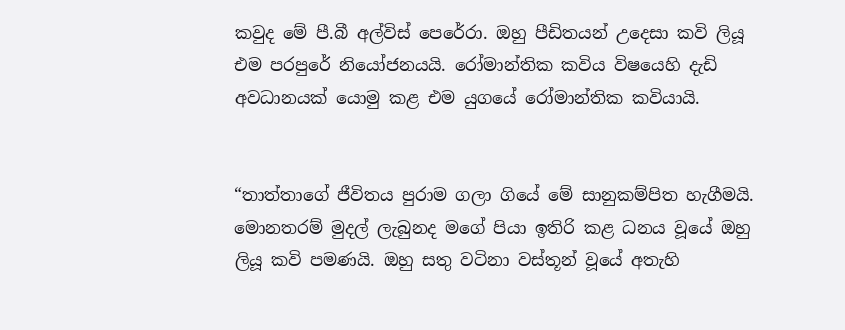කවුද මේ පී.බී අල්විස් පෙරේරා. ඔහු පීඩිතයන් උදෙසා කවි ලියූ එම පරපුරේ නියෝජනයයි. රෝමාන්තික කවිය විෂයෙහි දැඩි අවධානයක් යොමු කළ එම යුගයේ රෝමාන්තික කවියායි.


“තාත්තාගේ ජීවිතය පුරාම ගලා ගියේ මේ සානුකම්පිත හැගීමයි. මොනතරම් මුදල් ලැබුනද මගේ පියා ඉතිරි කළ ධනය වූයේ ඔහු ලියූ කවි පමණයි. ඔහු සතු වටිනා වස්තූන් වූයේ අතැහි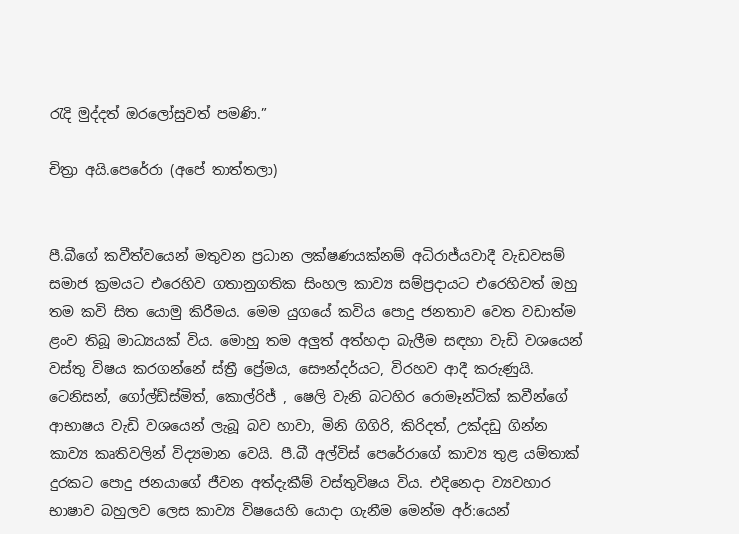රැදි මුද්දත් ඔරලෝසුවත් පමණි.”

චිත්‍රා අයි.පෙරේරා (අපේ තාත්තලා)


පී.බීගේ කවීත්වයෙන් මතුවන ප්‍රධාන ලක්ෂණයක්නම් අධිරාජ්යවාදී වැඩවසම් සමාජ ක්‍රමයට එරෙහිව ගතානුගතික සිංහල කාව්‍ය සම්ප්‍රදායට එරෙහිවත් ඔහු තම කවි සිත යොමු කිරීමය. මෙම යුගයේ කවිය පොදු ජනතාව වෙත වඩාත්ම ළංව තිබූ මාධ්‍යයක් විය. මොහු තම අලුත් අත්හදා බැලීම සඳහා වැඩි වශයෙන් වස්තු විෂය කරගන්නේ ස්ත්‍රී ප්‍රේමය, සෞන්දර්යට, විරහව ආදී කරුණුයි. ටෙනිසන්, ගෝල්ඩ්ස්මිත්, කොල්රිජ් , ෂෙලි වැනි බටහිර රොමෑන්ටික් කවීන්ගේ ආභාෂය වැඩි වශයෙන් ලැබූ බව හාවා, මිනි ගිගිරි, කිරිදත්, උක්දඩු ගින්න කාව්‍ය කෘතිවලින් විද්‍යමාන වෙයි. පී.බී අල්විස් පෙරේරාගේ කාව්‍ය තුළ යම්තාක් දුරකට පොදු ජනයාගේ ජීවන අත්දැකීම් වස්තුවිෂය විය. එදිනෙදා ව්‍යවහාර භාෂාව බහුලව ලෙස කාව්‍ය විෂයෙහි යොදා ගැනීම මෙන්ම අර්:යෙන්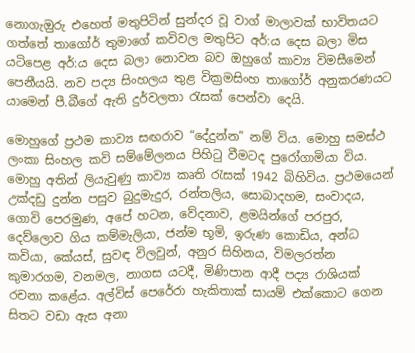නොගැඔුරු එහෙත් මතුපිටින් සුන්දර වූ වාග් මාලාවක් භාවිතයට ගත්තේ තාගෝර් තුමාගේ කවිවල මතුපිට අර්:ය දෙස බලා මිස යටිපෙළ අර්:ය දෙස බලා නොවන බව ඔහුගේ කාව්‍ය විමසීමෙන් පෙනීයයි. නව පද්‍ය සිංහලය තුළ වික්‍රමසිංහ තාගෝර් අනුකරණයට යාමෙන් පී.බීගේ ඇති දුර්වලතා රැසක් පෙන්වා දෙයි.

මොහුගේ ප්‍රථම කාව්‍ය සඟරාව “දේදුන්න” නම් විය. මොහු සමස්ථ ලංකා සිංහල කවි සම්මේලනය පිහිටු වීමටද පුරෝගාමියා විය. මොහු අතින් ලියැවුණු කාව්‍ය කෘති රැසක් 1942 බිහිවිය. ප්‍රථමයෙන් උක්දඩු දුන්න පසුව බුදුමැදුර, රන්තලිය, සොබාදහම, සංවාදය, ගොවි පෙරමුණ, අපේ හටන, වේදනාව, ළමයින්ගේ පරපුර, දෙව්ලොව ගිය කම්මැලියා, ජන්ම භූමි, ඉරුණ කොඩිය, අන්ධ කවියා, කේයස්, සුවඳ විලවුන්, අනුර සිහිනය, විමලරත්න කුමාරගම, වනමල, නාගස යටදී, මිණිපාන ආදී පද්‍ය රාශියක් රචනා කළේය. අල්විස් පෙරේරා හැකිතාක් සායම් එක්කොට ගෙන සිතට වඩා ඇස අනා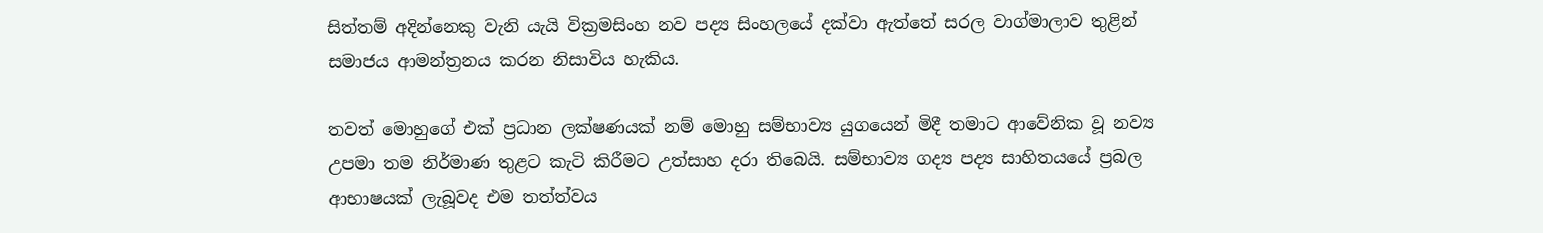සිත්තම් අදින්නෙකු වැනි යැයි වික්‍රමසිංහ නව පද්‍ය සිංහලයේ දක්වා ඇත්තේ සරල වාග්මාලාව තුළින් සමාජය ආමන්ත්‍රනය කරන නිසාවිය හැකිය.

තවත් මොහුගේ එක් ප්‍රධාන ලක්ෂණයක් නම් මොහු සම්භාව්‍ය යුගයෙන් මිදී තමාට ආවේනික වූ නව්‍ය උපමා තම නිර්මාණ තුළට කැටි කිරීමට උත්සාහ දරා තිබෙයි. සම්භාව්‍ය ගද්‍ය පද්‍ය සාහිතයයේ ප්‍රබල ආභාෂයක් ලැබූවද එම තත්ත්වය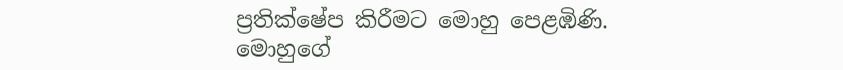ප්‍රතික්ෂේප කිරීමට මොහු පෙළඹිණි. මොහුගේ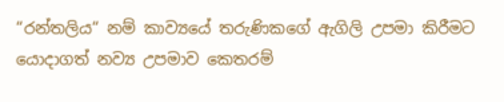“රන්තලිය“ නම් කාව්‍යයේ තරුණිකගේ ඇගිලි උපමා කිරීමට යොදාගත් නව්‍ය උපමාව කෙතරම්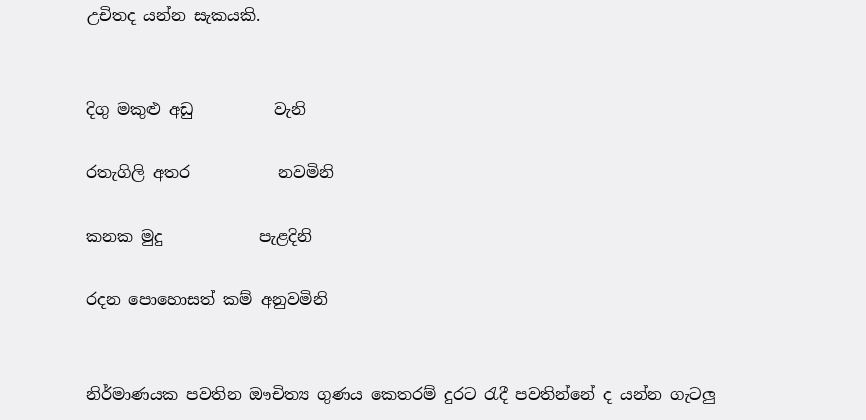උචිතද යන්න සැකයකි.


දිගු මකුළු අඩු          වැනි

රතැගිලි අතර           නවමිනි

කනක මුදු            පැළදිනි

රදන පොහොසත් කම් අනුවමිනි


නිර්මාණයක පවතින ඖචිත්‍ය ගුණය කෙතරම් දුරට රැදී පවතින්නේ ද යන්න ගැටලු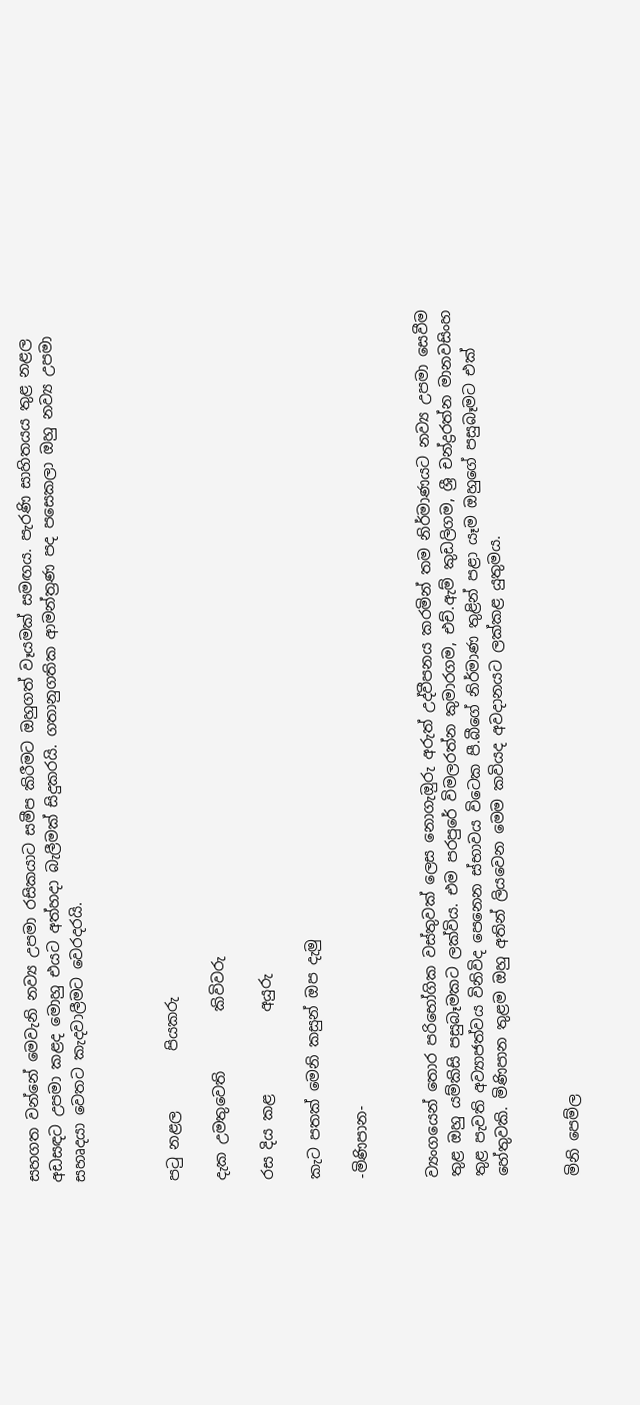සහගත වන්නේ මෙවැනි නව්‍ය උපමා රසිකයාට සමීප කිරීමට ඔහුගත් වෑයමක් සමඟය. පැරණි සාහිතයය තුළ නළල අඩසඳට උපමා කළද මොහු එයට අත්හදා බැලීමක් සිදුකරයි. ගතානුගතික ආමන්ත්‍රණ පද පසෙකලා ඔහු නව්‍ය උපමා සහෘදයා වෙතට කැදවාලීමට වෙරදරයි.



පටු නළල        පියකරු

දැක උමතුවෙති        කිවිවරු

රස දිය කළ           අයුරු

කැට පතක් මෙනි කසුන් ඔප දැමු

-මිණිපාන-


ව්‍යංගයෙන් තොර පරිභෝගික වස්තුවක් ලෙස නොගැඔුරු අරුත් උද්වීපනය කරමින් තම නිර්මාණයට නව්‍ය උපමා සෙවීම තුළ ඔහු යම්කිසි පසුබෑමකට ලක්විය. එම පරපුරේ විමලරත්න කුමාරගම, එච්.ඇම් කුඩලිගම, ශ්‍රී චන්ද්‍රරත්න මානවසිංහ තුළ පැවති අව්‍යාජත්වය විනිවිද පෙනෙන ස්භාවය විටෙක පී.බීගේ නිර්මාණ තුළින් පළා යෑම ඔහුගේ පසුබෑමට එක් හේතුවකි. මිණිපාන තුළම ඔහු අතින් ලියවෙන මෙම කවියද අවදානයට ලක්කළ යුතුමය.


මිනි පෙම්ල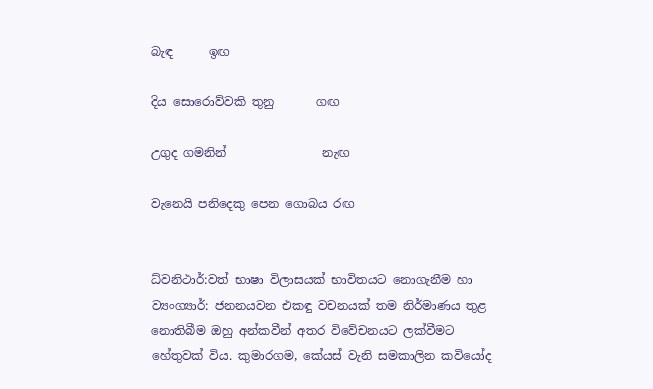බැඳ      ඉඟ

දිය සොරොව්වකි තුනු       ගඟ

උගුද ගමනින්                නැඟ

වැනෙයි පනිදෙකු පෙන ගොබය රඟ


ධ්වනිථාර්:වත් භාෂා විලාසයක් භාවිතයට නොගැනීම හා ව්‍යංග්‍යාර්: ජනනයවන එකඳු වචනයක් තම නිර්මාණය තුළ නොතිබීම ඔහු අන්කවීන් අතර විවේචනයට ලක්වීමට හේතුවක් විය. කුමාරගම, කේයස් වැනි සමකාලින කවියෝද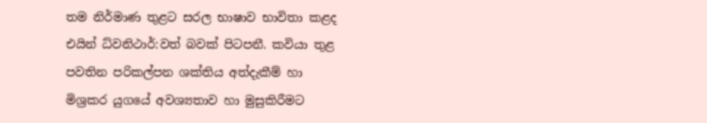තම නිර්මාණ තුළට සරල භාෂාව භාවිතා කළද එයින් ධ්වනිථාර්:වත් බවක් පිටපනී. කවියා තුළ පවතින පරිකල්පන ශක්තිය අත්දැකීම් හා මිශ්‍රකර යුගයේ අවශ්‍යතාව හා මුසුකිරීමට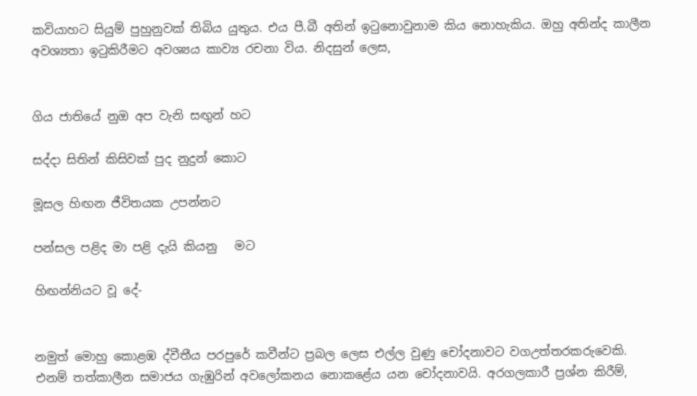කවියාහට සියුම් පුහුනුවක් තිබිය යුතුය. එය පී.බී අතින් ඉටුනොවුනාම කිය නොහැකිය. ඔහු අතින්ද කාලීන අවශ්‍යතා ඉටුකිරීමට අවශ්‍යය කාව්‍ය රචනා විය. නිදසුන් ලෙස,


ගිය ජාතියේ නුඔ අප වැනි සඟුන් හට

සද්දා සිතින් කිසිවක් පුද නුදුන් කොට

මූසල හිඟන ජීවිතයක උපන්නට

පන්සල පළිද මා පළි දැයි කියනු   මට

හිඟන්නියට වූ දේ-


නමුත් මොහු කොළඹ ද්වීතීය පරපුරේ කවීන්ට ප්‍රබල ලෙස එල්ල වුණු චෝදනාවට වගඋත්තරකරුවෙකි. එනම් තත්කාලීන සමාජය ගැඹුරින් අවලෝකනය නොකළේය යන චෝදනාවයි. අරගලකාරී ප්‍රශ්න කිරීම්,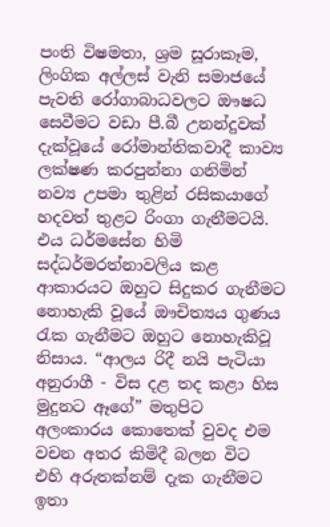පංති විෂමතා, ශ්‍රම සූරාකෑම, ලිංගික අල්ලස් වැනි සමාජයේ පැවති රෝගාබාධවලට ඖෂධ සෙවීමට වඩා පී.බී උනන්දුවක් දැක්වූයේ රෝමාන්තිකවාදී කාව්‍ය ලක්ෂණ කරපුන්නා ගනිමින් නව්‍ය උපමා තුළින් රසිකයාගේ හදවත් තුළට රිංගා ගැනීමටයි. එය ධර්මසේන හිමි සද්ධර්මරත්නාවලිය කළ ආකාරයට ඔහුට සිදුකර ගැනීමට නොහැකි වූයේ ඖචිත්‍යය ගුණය රැක ගැනීමට ඔහුට නොහැකිවූ නිසාය. “ආලය රිදී නයි පැටියා අනුරාගී - විස දළ තද කළා හිස මුදුනට ඈගේ” මතුපිට අලංකාරය කොතෙක් වුවද එම වචන අතර කිමිදී බලන විට එහි අරුතක්නම් දැක ගැනීමට ඉතා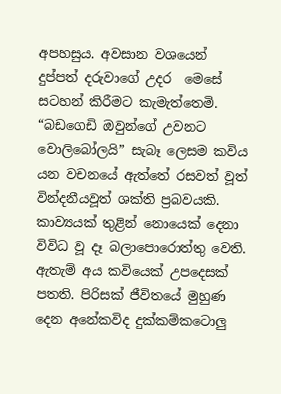අපහසුය. අවසාන වශයෙන් දුප්පත් දරුවාගේ උදර  මෙසේ සටහන් කිරීමට කැමැත්තෙමි. “බඩගෙඩි ඔවුන්ගේ උවනට වොලිබෝලයි” සැබෑ ලෙසම කවිය යන වචනයේ ඇත්තේ රසවත් වූත් වින්දනීයවූත් ශක්ති ප්‍රබවයකි. කාව්‍යයක් තුළින් නොයෙක් දෙනා විවිධ වූ දෑ බලාපොරොත්තු වෙති. ඇතැම් අය කවියෙක් උපදෙසක් පතති. පිරිසක් ජීවිතයේ මුහුණ දෙන අනේකවිද දුක්කම්කටොලු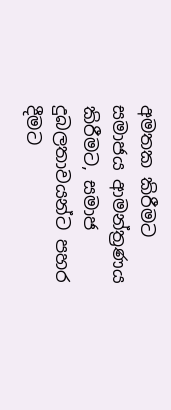අමතක කිරීමට සමාජය ආමන්ත්‍රණය කිරීමට, සමාජ දුබලතාවයන්ට පහර දීමට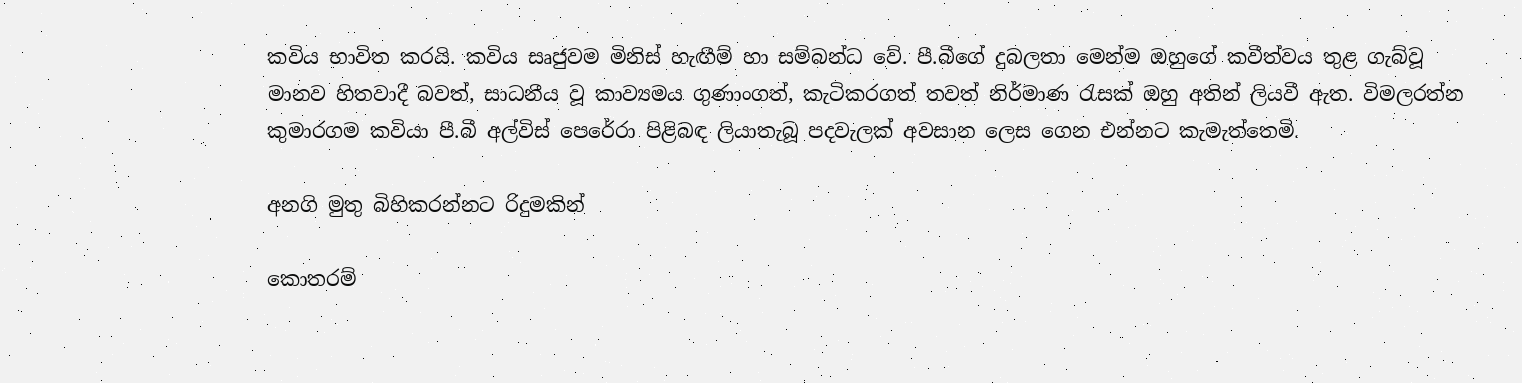කවිය භාවිත කරයි. කවිය සෘජුවම මිනිස් හැඟීම් හා සම්බන්ධ වේ. පී.බීගේ දුබලතා මෙන්ම ඔහුගේ කවීත්වය තුළ ගැබ්වූ මානව හිතවාදී බවත්, සාධනීය වූ කාව්‍යමය ගුණාංගත්, කැටිකරගත් තවත් නිර්මාණ රැසක් ඔහු අතින් ලියවී ඇත. විමලරත්න කුමාරගම කවියා පී.බී අල්විස් පෙරේරා පිළිබඳ ලියාතැබූ පදවැලක් අවසාන ලෙස ගෙන එන්නට කැමැත්තෙමි.

අනගි මුතු බිහිකරන්නට රිදුමකින්

කොතරම්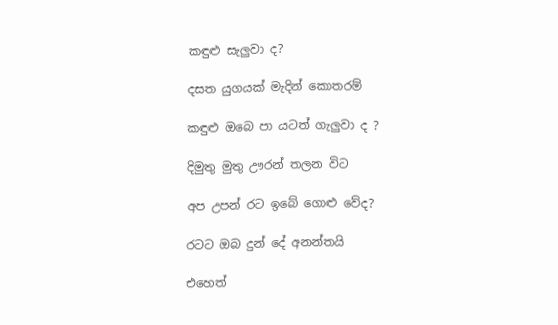කඳුළු සැලුවා ද?

දසත යුගයක් මැදින් කොතරම්

කඳුළු ඔබෙ පා යටත් ගැලුවා ද ?

දිමුතු මුතු ඌරන් තලන විට

අප උපන් රට ඉබේ ගොළු වේද?

රටට ඔබ දුන් දේ අනන්තයි

එහෙත්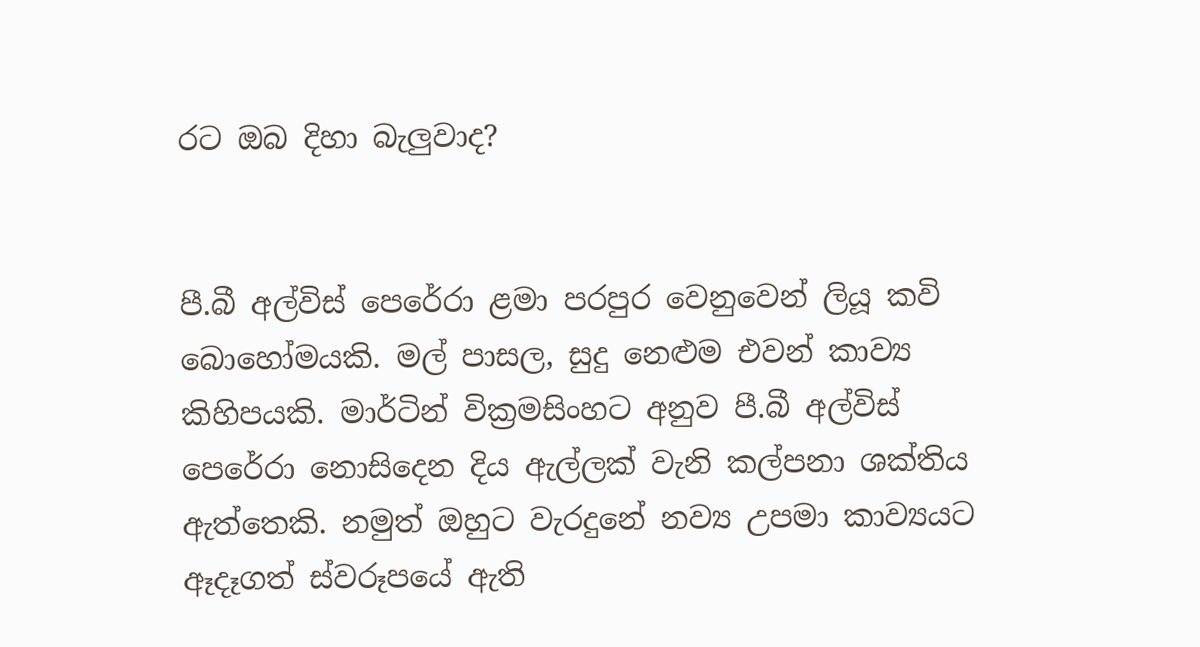රට ඔබ දිහා බැලුවාද?


පී.බී අල්විස් පෙරේරා ළමා පරපුර වෙනුවෙන් ලියූ කවි බොහෝමයකි. මල් පාසල, සුදු නෙළුම එවන් කාව්‍ය කිහිපයකි. මාර්ටින් වික්‍රමසිංහට අනුව පී.බී අල්විස් පෙරේරා නොසිදෙන දිය ඇල්ලක් වැනි කල්පනා ශක්තිය ඇත්තෙකි. නමුත් ඔහුට වැරදුනේ නව්‍ය උපමා කාව්‍යයට ඈදෑගත් ස්වරූපයේ ඇති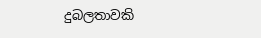දුබලතාවකි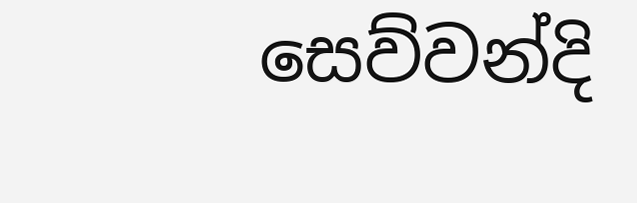සෙව්වන්දි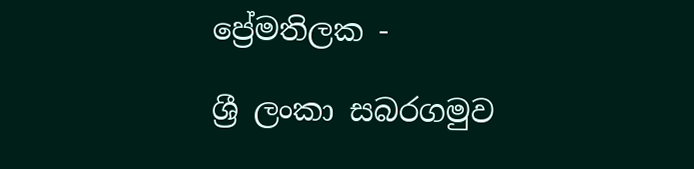ප්‍රේමතිලක -

ශ්‍රී ලංකා සබරගමුව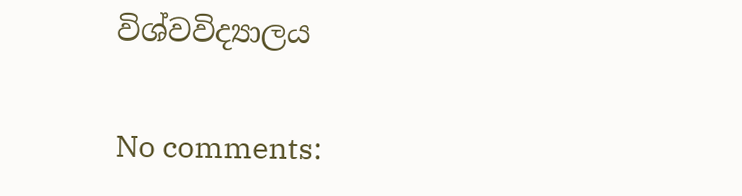විශ්වවිද්‍යාලය

No comments: